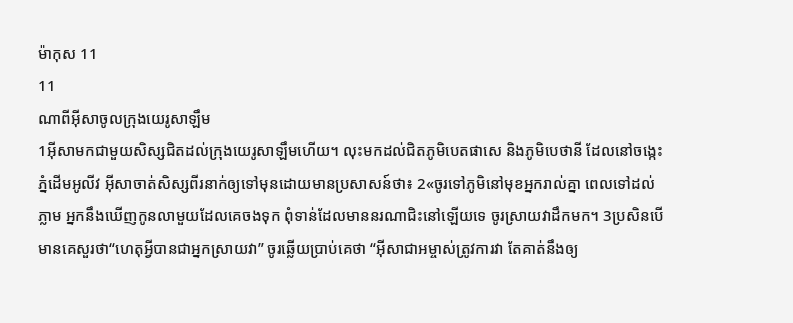ម៉ាកុស 11
11
ណាពីអ៊ីសាចូលក្រុងយេរូសាឡឹម
1អ៊ីសាមកជាមួយសិស្សជិតដល់ក្រុងយេរូសាឡឹមហើយ។ លុះមកដល់ជិតភូមិបេតផាសេ និងភូមិបេថានី ដែលនៅចង្កេះភ្នំដើមអូលីវ អ៊ីសាចាត់សិស្សពីរនាក់ឲ្យទៅមុនដោយមានប្រសាសន៍ថា៖ 2«ចូរទៅភូមិនៅមុខអ្នករាល់គ្នា ពេលទៅដល់ភ្លាម អ្នកនឹងឃើញកូនលាមួយដែលគេចងទុក ពុំទាន់ដែលមាននរណាជិះនៅឡើយទេ ចូរស្រាយវាដឹកមក។ 3ប្រសិនបើមានគេសួរថា“ហេតុអ្វីបានជាអ្នកស្រាយវា” ចូរឆ្លើយប្រាប់គេថា “អ៊ីសាជាអម្ចាស់ត្រូវការវា តែគាត់នឹងឲ្យ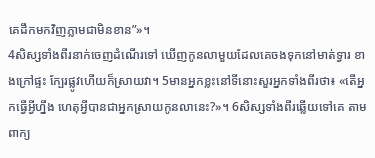គេដឹកមកវិញភ្លាមជាមិនខាន”»។
4សិស្សទាំងពីរនាក់ចេញដំណើរទៅ ឃើញកូនលាមួយដែលគេចងទុកនៅមាត់ទ្វារ ខាងក្រៅផ្ទះ ក្បែរផ្លូវហើយក៏ស្រាយវា។ 5មានអ្នកខ្លះនៅទីនោះសួរអ្នកទាំងពីរថា៖ «តើអ្នកធ្វើអ្វីហ្នឹង ហេតុអ្វីបានជាអ្នកស្រាយកូនលានេះ?»។ 6សិស្សទាំងពីរឆ្លើយទៅគេ តាមពាក្យ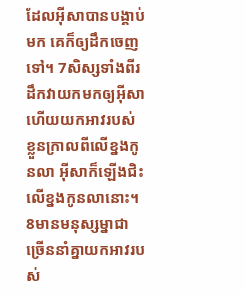ដែលអ៊ីសាបានបង្គាប់មក គេក៏ឲ្យដឹកចេញទៅ។ 7សិស្សទាំងពីរដឹកវាយកមកឲ្យអ៊ីសា ហើយយកអាវរបស់ខ្លួនក្រាលពីលើខ្នងកូនលា អ៊ីសាក៏ឡើងជិះលើខ្នងកូនលានោះ។ 8មានមនុស្សម្នាជាច្រើននាំគ្នាយកអាវរបស់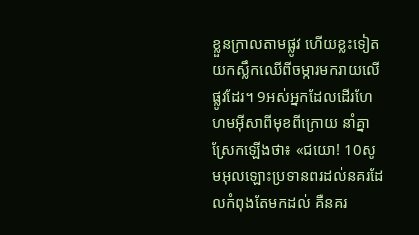ខ្លួនក្រាលតាមផ្លូវ ហើយខ្លះទៀតយកស្លឹកឈើពីចម្ការមករាយលើផ្លូវដែរ។ 9អស់អ្នកដែលដើរហែហមអ៊ីសាពីមុខពីក្រោយ នាំគ្នាស្រែកឡើងថា៖ «ជយោ! 10សូមអុលឡោះប្រទានពរដល់នគរដែលកំពុងតែមកដល់ គឺនគរ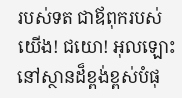របស់ទត ជាឪពុករបស់យើង! ជយោ! អុលឡោះនៅស្ថានដ៏ខ្ពង់ខ្ពស់បំផុ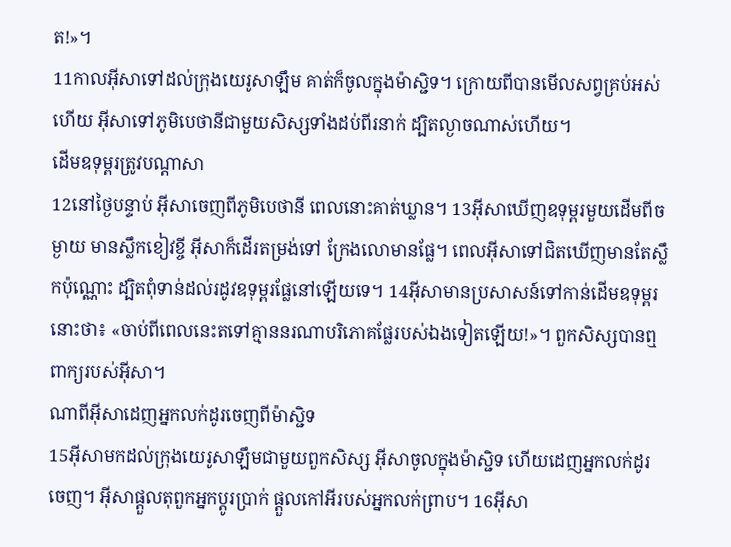ត!»។
11កាលអ៊ីសាទៅដល់ក្រុងយេរូសាឡឹម គាត់ក៏ចូលក្នុងម៉ាស្ជិទ។ ក្រោយពីបានមើលសព្វគ្រប់អស់ហើយ អ៊ីសាទៅភូមិបេថានីជាមួយសិស្សទាំងដប់ពីរនាក់ ដ្បិតល្ងាចណាស់ហើយ។
ដើមឧទុម្ពរត្រូវបណ្ដាសា
12នៅថ្ងៃបន្ទាប់ អ៊ីសាចេញពីភូមិបេថានី ពេលនោះគាត់ឃ្លាន។ 13អ៊ីសាឃើញឧទុម្ពរមួយដើមពីចម្ងាយ មានស្លឹកខៀវខ្ចី អ៊ីសាក៏ដើរតម្រង់ទៅ ក្រែងលោមានផ្លែ។ ពេលអ៊ីសាទៅជិតឃើញមានតែស្លឹកប៉ុណ្ណោះ ដ្បិតពុំទាន់ដល់រដូវឧទុម្ពរផ្លែនៅឡើយទេ។ 14អ៊ីសាមានប្រសាសន៍ទៅកាន់ដើមឧទុម្ពរនោះថា៖ «ចាប់ពីពេលនេះតទៅគ្មាននរណាបរិភោគផ្លែរបស់ឯងទៀតឡើយ!»។ ពួកសិស្សបានឮពាក្យរបស់អ៊ីសា។
ណាពីអ៊ីសាដេញអ្នកលក់ដូរចេញពីម៉ាស្ជិទ
15អ៊ីសាមកដល់ក្រុងយេរូសាឡឹមជាមួយពួកសិស្ស អ៊ីសាចូលក្នុងម៉ាស្ជិទ ហើយដេញអ្នកលក់ដូរចេញ។ អ៊ីសាផ្ដួលតុពួកអ្នកប្ដូរប្រាក់ ផ្ដួលកៅអីរបស់អ្នកលក់ព្រាប។ 16អ៊ីសា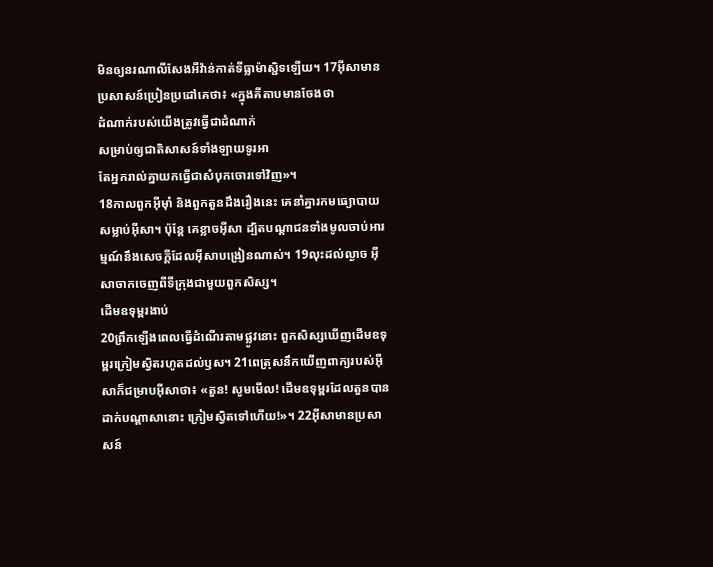មិនឲ្យនរណាលីសែងអីវ៉ាន់កាត់ទីធ្លាម៉ាស្ជិទឡើយ។ 17អ៊ីសាមានប្រសាសន៍ប្រៀនប្រដៅគេថា៖ «ក្នុងគីតាបមានចែងថា
ដំណាក់របស់យើងត្រូវធ្វើជាដំណាក់
សម្រាប់ឲ្យជាតិសាសន៍ទាំងឡាយទូរអា
តែអ្នករាល់គ្នាយកធ្វើជាសំបុកចោរទៅវិញ»។
18កាលពួកអ៊ីមុាំ និងពួកតួនដឹងរឿងនេះ គេនាំគ្នារកមធ្យោបាយសម្លាប់អ៊ីសា។ ប៉ុន្ដែ គេខ្លាចអ៊ីសា ដ្បិតបណ្ដាជនទាំងមូលចាប់អារម្មណ៍នឹងសេចក្ដីដែលអ៊ីសាបង្រៀនណាស់។ 19លុះដល់ល្ងាច អ៊ីសាចាកចេញពីទីក្រុងជាមួយពួកសិស្ស។
ដើមឧទុម្ពរងាប់
20ព្រឹកឡើងពេលធ្វើដំណើរតាមផ្លូវនោះ ពួកសិស្សឃើញដើមឧទុម្ពរក្រៀមស្វិតរហូតដល់ឫស។ 21ពេត្រុសនឹកឃើញពាក្យរបស់អ៊ីសាក៏ជម្រាបអ៊ីសាថា៖ «តួន! សូមមើល! ដើមឧទុម្ពរដែលតួនបានដាក់បណ្ដាសានោះ ក្រៀមស្វិតទៅហើយ!»។ 22អ៊ីសាមានប្រសាសន៍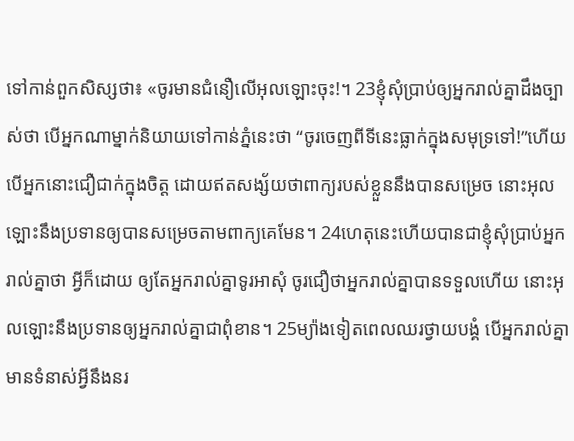ទៅកាន់ពួកសិស្សថា៖ «ចូរមានជំនឿលើអុលឡោះចុះ!។ 23ខ្ញុំសុំប្រាប់ឲ្យអ្នករាល់គ្នាដឹងច្បាស់ថា បើអ្នកណាម្នាក់និយាយទៅកាន់ភ្នំនេះថា “ចូរចេញពីទីនេះធ្លាក់ក្នុងសមុទ្រទៅ!”ហើយបើអ្នកនោះជឿជាក់ក្នុងចិត្ដ ដោយឥតសង្ស័យថាពាក្យរបស់ខ្លួននឹងបានសម្រេច នោះអុលឡោះនឹងប្រទានឲ្យបានសម្រេចតាមពាក្យគេមែន។ 24ហេតុនេះហើយបានជាខ្ញុំសុំប្រាប់អ្នករាល់គ្នាថា អ្វីក៏ដោយ ឲ្យតែអ្នករាល់គ្នាទូរអាសុំ ចូរជឿថាអ្នករាល់គ្នាបានទទួលហើយ នោះអុលឡោះនឹងប្រទានឲ្យអ្នករាល់គ្នាជាពុំខាន។ 25ម្យ៉ាងទៀតពេលឈរថ្វាយបង្គំ បើអ្នករាល់គ្នាមានទំនាស់អ្វីនឹងនរ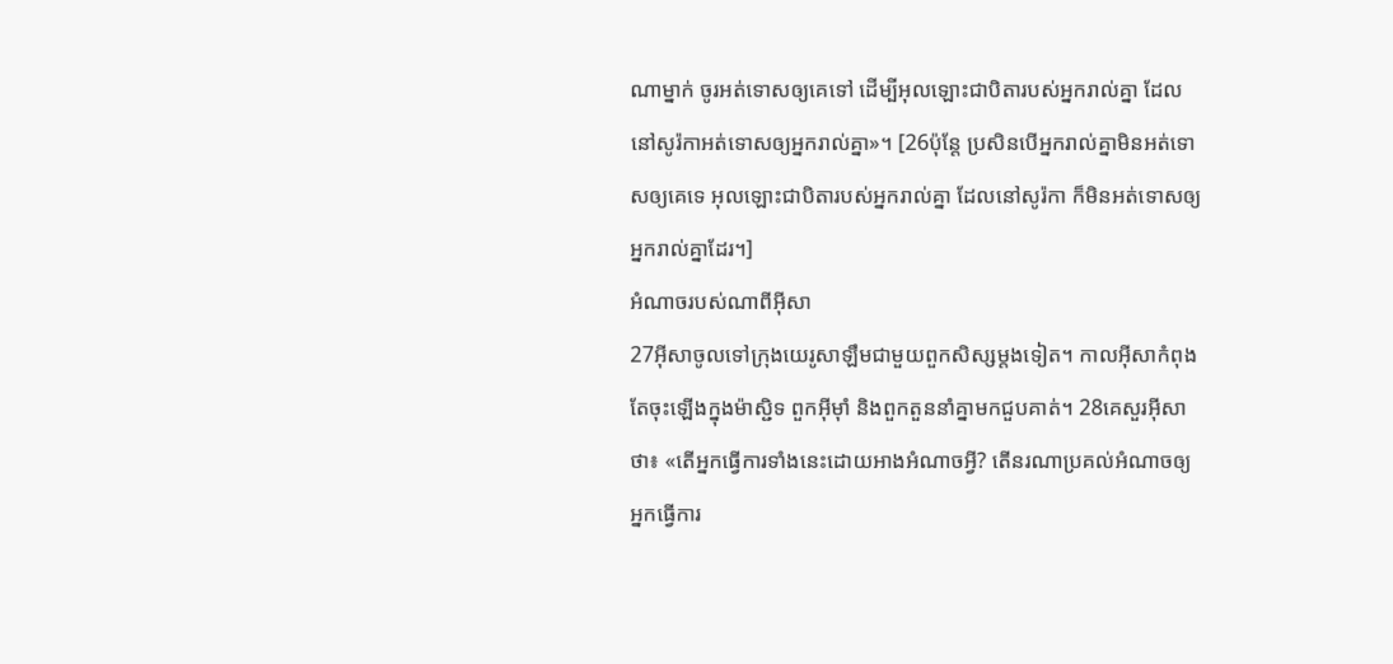ណាម្នាក់ ចូរអត់ទោសឲ្យគេទៅ ដើម្បីអុលឡោះជាបិតារបស់អ្នករាល់គ្នា ដែលនៅសូរ៉កាអត់ទោសឲ្យអ្នករាល់គ្នា»។ [26ប៉ុន្ដែ ប្រសិនបើអ្នករាល់គ្នាមិនអត់ទោសឲ្យគេទេ អុលឡោះជាបិតារបស់អ្នករាល់គ្នា ដែលនៅសូរ៉កា ក៏មិនអត់ទោសឲ្យអ្នករាល់គ្នាដែរ។]
អំណាចរបស់ណាពីអ៊ីសា
27អ៊ីសាចូលទៅក្រុងយេរូសាឡឹមជាមួយពួកសិស្សម្ដងទៀត។ កាលអ៊ីសាកំពុងតែចុះឡើងក្នុងម៉ាស្ជិទ ពួកអ៊ីមុាំ និងពួកតួននាំគ្នាមកជួបគាត់។ 28គេសួរអ៊ីសាថា៖ «តើអ្នកធ្វើការទាំងនេះដោយអាងអំណាចអ្វី? តើនរណាប្រគល់អំណាចឲ្យអ្នកធ្វើការ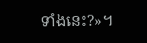ទាំងនេះ?»។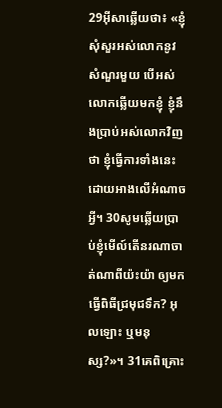29អ៊ីសាឆ្លើយថា៖ «ខ្ញុំសុំសួរអស់លោកនូវសំណួរមួយ បើអស់លោកឆ្លើយមកខ្ញុំ ខ្ញុំនឹងប្រាប់អស់លោកវិញថា ខ្ញុំធ្វើការទាំងនេះដោយអាងលើអំណាចអ្វី។ 30សូមឆ្លើយប្រាប់ខ្ញុំមើល៍តើនរណាចាត់ណាពីយ៉ះយ៉ា ឲ្យមកធ្វើពិធីជ្រមុជទឹក? អុលឡោះ ឬមនុស្ស?»។ 31គេពិគ្រោះ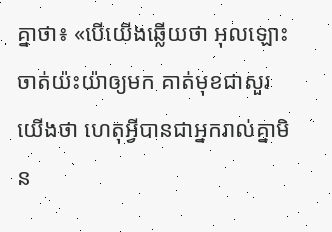គ្នាថា៖ «បើយើងឆ្លើយថា អុលឡោះចាត់យ៉ះយ៉ាឲ្យមក គាត់មុខជាសួរយើងថា ហេតុអ្វីបានជាអ្នករាល់គ្នាមិន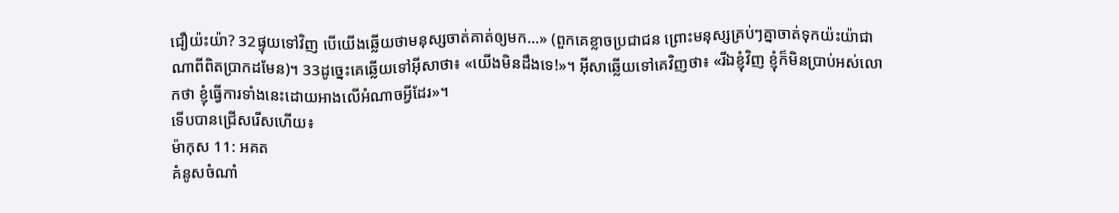ជឿយ៉ះយ៉ា? 32ផ្ទុយទៅវិញ បើយើងឆ្លើយថាមនុស្សចាត់គាត់ឲ្យមក…» (ពួកគេខ្លាចប្រជាជន ព្រោះមនុស្សគ្រប់ៗគ្នាចាត់ទុកយ៉ះយ៉ាជាណាពីពិតប្រាកដមែន)។ 33ដូច្នេះគេឆ្លើយទៅអ៊ីសាថា៖ «យើងមិនដឹងទេ!»។ អ៊ីសាឆ្លើយទៅគេវិញថា៖ «រីឯខ្ញុំវិញ ខ្ញុំក៏មិនប្រាប់អស់លោកថា ខ្ញុំធ្វើការទាំងនេះដោយអាងលើអំណាចអ្វីដែរ»។
ទើបបានជ្រើសរើសហើយ៖
ម៉ាកុស 11: អគត
គំនូសចំណាំ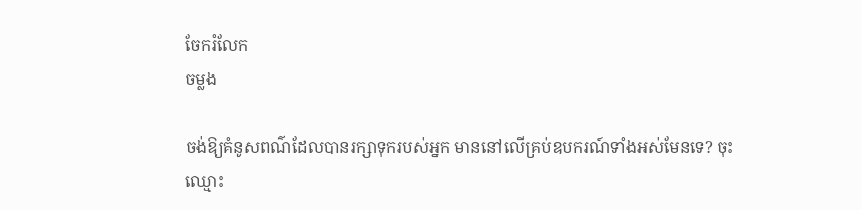ចែករំលែក
ចម្លង

ចង់ឱ្យគំនូសពណ៌ដែលបានរក្សាទុករបស់អ្នក មាននៅលើគ្រប់ឧបករណ៍ទាំងអស់មែនទេ? ចុះឈ្មោះ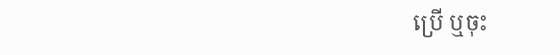ប្រើ ឬចុះ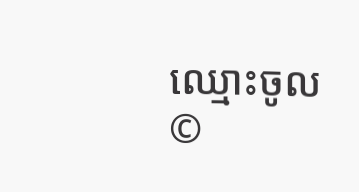ឈ្មោះចូល
©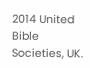2014 United Bible Societies, UK.